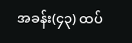အခန်း(၄၃) ထပ်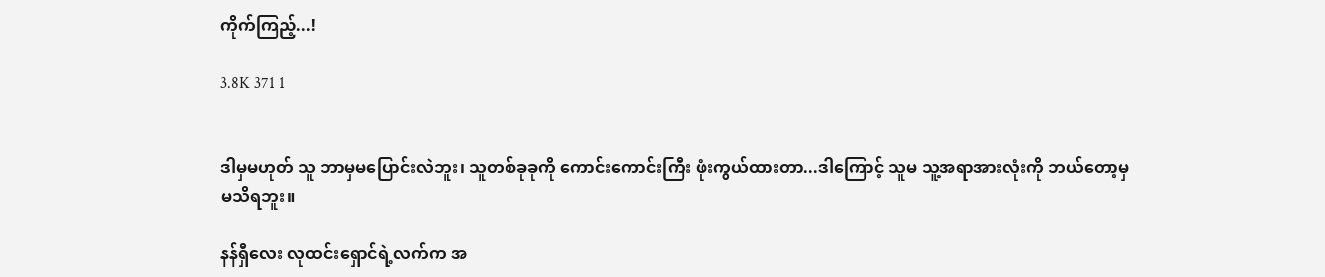ကိုက်ကြည့်...!

3.8K 371 1


ဒါမှမဟုတ် သူ ဘာမှမပြောင်းလဲဘူး၊ သူတစ်ခုခုကို ကောင်းကောင်းကြီး ဖုံးကွယ်ထားတာ...ဒါကြောင့် သူမ သူ့အရာအားလုံးကို ဘယ်တော့မှ မသိရဘူး။

နန်ရှီလေး လုထင်းရှောင်ရဲ့လက်က အ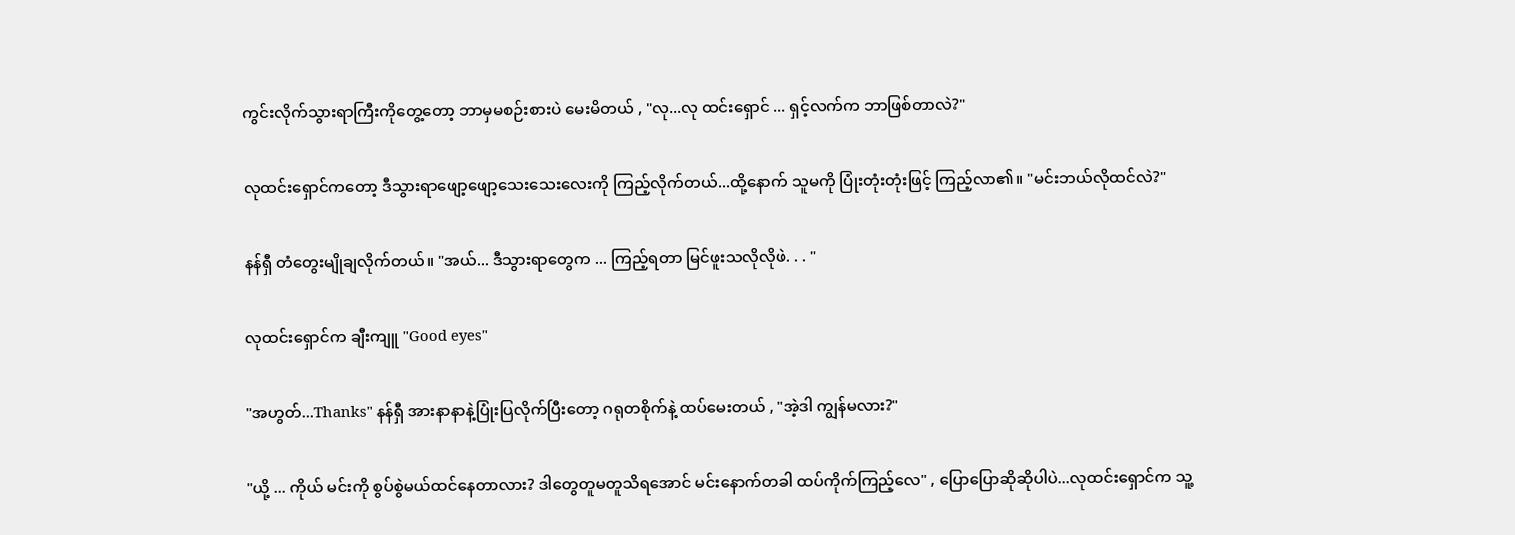ကွင်းလိုက်သွားရာကြီးကိုတွေ့တော့ ဘာမှမစဉ်းစားပဲ မေးမိတယ် , "လု...လု ထင်းရှောင် ... ရှင့်လက်က ဘာဖြစ်တာလဲ?"

လုထင်းရှောင်ကတော့ ဒီသွားရာဖျော့ဖျော့သေးသေးလေးကို ကြည့်လိုက်တယ်...ထို့နောက် သူမကို ပြုံးတုံးတုံးဖြင့် ကြည့်လာ၏။ "မင်းဘယ်လိုထင်လဲ?"

နန်ရှီ တံတွေးမျိုချလိုက်တယ်။ "အယ်... ဒီသွားရာတွေက ... ကြည့်ရတာ မြင်ဖူးသလိုလိုဖဲ. . . "

လုထင်းရှောင်က ချီးကျူ "Good eyes"

"အဟွတ်...Thanks" နန်ရှီ အားနာနာနဲ့ပြုံးပြလိုက်ပြီးတော့ ဂရုတစိုက်နဲ့ ထပ်မေးတယ် , "အဲ့ဒါ ကျွန်မလား?"

"ယို့ ... ကိုယ် မင်းကို စွပ်စွဲမယ်ထင်နေတာလား? ဒါတွေတူမတူသိရအောင် မင်းနောက်တခါ ထပ်ကိုက်ကြည့်လေ" , ပြောပြောဆိုဆိုပါပဲ...လုထင်းရှောင်က သူ့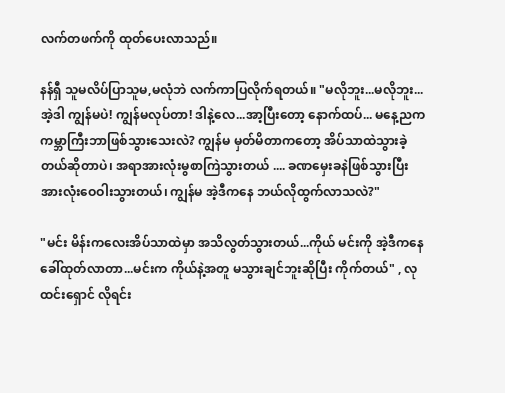လက်တဖက်ကို ထုတ်ပေးလာသည်။

နန်ရှီ သူမလိပ်ပြာသူမ,မလုံဘဲ လက်ကာပြလိုက်ရတယ်။ "မလိုဘူး...မလိုဘူး...အဲ့ဒါ ကျွန်မပဲ! ကျွန်မလုပ်တာ! ဒါနဲ့လေ...အာ့ပြီးတော့ နောက်ထပ်... မနေ့ညက ကမ္ဘာကြီးဘာဖြစ်သွားသေးလဲ? ကျွန်မ မှတ်မိတာကတော့ အိပ်သာထဲသွားခဲ့တယ်ဆိုတာပဲ၊ အရာအားလုံးမွစာကြဲသွားတယ် .... ခဏမှေးခနဲဖြစ်သွားပြီး အားလုံးဝေဝါးသွားတယ်၊ ကျွန်မ အဲ့ဒီကနေ ဘယ်လိုထွက်လာသလဲ?"

"မင်း မိန်းကလေးအိပ်သာထဲမှာ အသိလွတ်သွားတယ်...ကိုယ် မင်းကို အဲ့ဒီကနေ ခေါ်ထုတ်လာတာ...မင်းက ကိုယ်နဲ့အတူ မသွားချင်ဘူးဆိုပြီး ကိုက်တယ်" , လုထင်းရှောင် လိုရင်း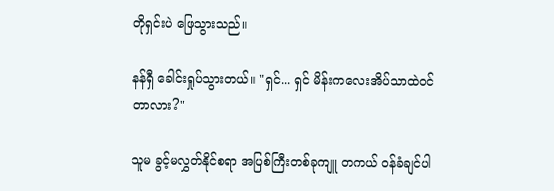တိုရှင်းပဲ ဖြေသွားသည်။

နန်ရှီ ခေါင်းရှုပ်သွားတယ်။ "ရှင်... ရှင် မိန်းကလေးအိပ်သာထဲဝင်တာလား?"

သူမ ခွင့်မလွှတ်နိုင်စရာ အပြစ်ကြီးတစ်ခုကျူ တကယ် ဝန်ခံချင်ပါ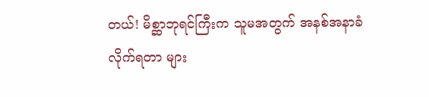တယ်! မိစ္ဆာဘုရင်ကြီးက သူမအတွက် အနစ်အနာခံလိုက်ရတာ များ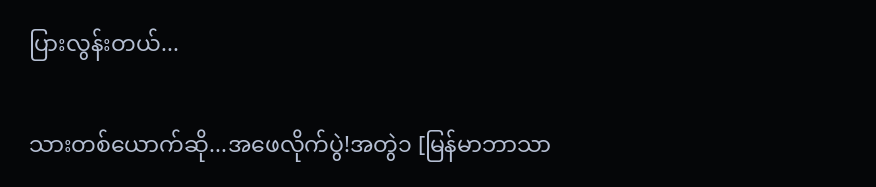ပြားလွန်းတယ်...

သားတစ်ယောက်ဆို...အဖေလိုက်ပွဲ!အတွဲ၁ [မြန်မာဘာသာ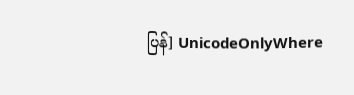ပြန်] UnicodeOnlyWhere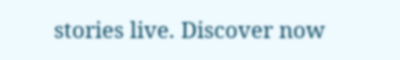stories live. Discover now